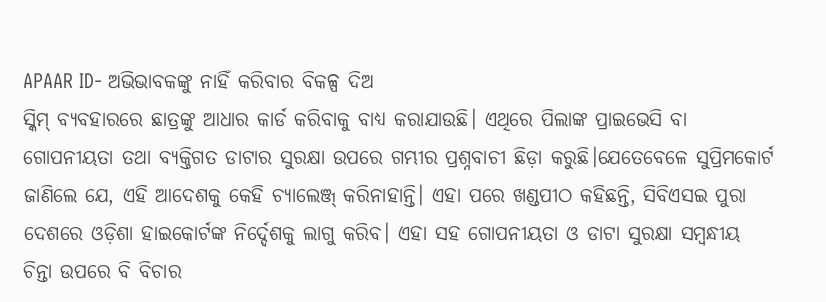APAAR ID- ଅଭିଭାବକଙ୍କୁ ନାହିଁ କରିବାର ବିକଳ୍ପ ଦିଅ
ସ୍କିମ୍ ବ୍ୟବହାରରେ ଛାତ୍ରଙ୍କୁ ଆଧାର କାର୍ଡ କରିବାକୁ ବାଧ୍ୟ କରାଯାଉଛି। ଏଥିରେ ପିଲାଙ୍କ ପ୍ରାଇଭେସି ବା ଗୋପନୀୟତା ତଥା ବ୍ୟକ୍ତିଗତ ଡାଟାର ସୁରକ୍ଷା ଉପରେ ଗମ୍ଭୀର ପ୍ରଶ୍ନବାଚୀ ଛିଡ଼ା କରୁଛି।ଯେତେବେଳେ ସୁପ୍ରିମକୋର୍ଟ ଜାଣିଲେ ଯେ, ଏହି ଆଦେଶକୁ କେହି ଚ୍ୟାଲେଞ୍ଜ୍ କରିନାହାନ୍ତି। ଏହା ପରେ ଖଣ୍ଡପୀଠ କହିଛନ୍ତି, ସିବିଏସଇ ପୁରା ଦେଶରେ ଓଡ଼ିଶା ହାଇକୋର୍ଟଙ୍କ ନିର୍ଦ୍ଦେଶକୁ ଲାଗୁ କରିବ। ଏହା ସହ ଗୋପନୀୟତା ଓ ଡାଟା ସୁରକ୍ଷା ସମ୍ୱନ୍ଧୀୟ ଚିନ୍ତା ଉପରେ ବି ବିଚାର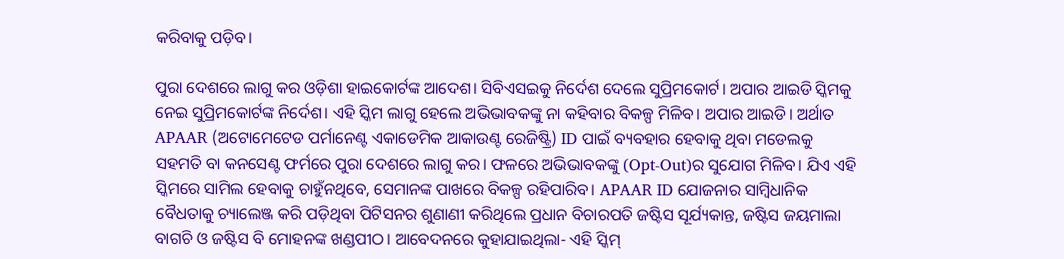କରିବାକୁ ପଡ଼ିବ।

ପୁରା ଦେଶରେ ଲାଗୁ କର ଓଡ଼ିଶା ହାଇକୋର୍ଟଙ୍କ ଆଦେଶ। ସିବିଏସଇକୁ ନିର୍ଦେଶ ଦେଲେ ସୁପ୍ରିମକୋର୍ଟ। ଅପାର ଆଇଡି ସ୍କିମକୁ ନେଇ ସୁପ୍ରିମକୋର୍ଟଙ୍କ ନିର୍ଦେଶ। ଏହି ସ୍କିମ ଲାଗୁ ହେଲେ ଅଭିଭାବକଙ୍କୁ ନା କହିବାର ବିକଳ୍ପ ମିଳିବ। ଅପାର ଆଇଡି। ଅର୍ଥାତ APAAR (ଅଟୋମେଟେଡ ପର୍ମାନେଣ୍ଟ ଏକାଡେମିକ ଆକାଉଣ୍ଟ ରେଜିଷ୍ଟ୍ରି) ID ପାଇଁ ବ୍ୟବହାର ହେବାକୁ ଥିବା ମଡେଲକୁ ସହମତି ବା କନସେଣ୍ଟ ଫର୍ମରେ ପୁରା ଦେଶରେ ଲାଗୁ କର। ଫଳରେ ଅଭିଭାବକଙ୍କୁ (Opt-Out)ର ସୁଯୋଗ ମିଳିବ। ଯିଏ ଏହି ସ୍କିମରେ ସାମିଲ ହେବାକୁ ଚାହୁଁନଥିବେ, ସେମାନଙ୍କ ପାଖରେ ବିକଳ୍ପ ରହିପାରିବ। APAAR ID ଯୋଜନାର ସାମ୍ୱିଧାନିକ ବୈଧତାକୁ ଚ୍ୟାଲେଞ୍ଜ କରି ପଡ଼ିଥିବା ପିଟିସନର ଶୁଣାଣୀ କରିଥିଲେ ପ୍ରଧାନ ବିଚାରପତି ଜଷ୍ଟିସ ସୂର୍ଯ୍ୟକାନ୍ତ, ଜଷ୍ଟିସ ଜୟମାଲା ବାଗଚି ଓ ଜଷ୍ଟିସ ବି ମୋହନଙ୍କ ଖଣ୍ଡପୀଠ। ଆବେଦନରେ କୁହାଯାଇଥିଲା- ଏହି ସ୍କିମ୍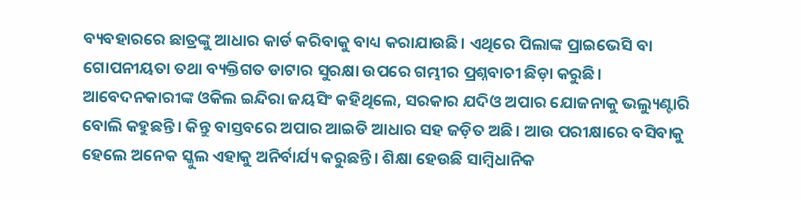ବ୍ୟବହାରରେ ଛାତ୍ରଙ୍କୁ ଆଧାର କାର୍ଡ କରିବାକୁ ବାଧ୍ୟ କରାଯାଉଛି। ଏଥିରେ ପିଲାଙ୍କ ପ୍ରାଇଭେସି ବା ଗୋପନୀୟତା ତଥା ବ୍ୟକ୍ତିଗତ ଡାଟାର ସୁରକ୍ଷା ଉପରେ ଗମ୍ଭୀର ପ୍ରଶ୍ନବାଚୀ ଛିଡ଼ା କରୁଛି। ଆବେଦନକାରୀଙ୍କ ଓକିଲ ଇନ୍ଦିରା ଜୟସିଂ କହିଥିଲେ, ସରକାର ଯଦିଓ ଅପାର ଯୋଜନାକୁ ଭଲ୍ୟୁଣ୍ଟାରି ବୋଲି କହୁଛନ୍ତି। କିନ୍ତୁ ବାସ୍ତବରେ ଅପାର ଆଇଡି ଆଧାର ସହ ଜଡ଼ିତ ଅଛି। ଆଉ ପରୀକ୍ଷାରେ ବସିବାକୁ ହେଲେ ଅନେକ ସ୍କୁଲ ଏହାକୁ ଅନିର୍ବାର୍ଯ୍ୟ କରୁଛନ୍ତି। ଶିକ୍ଷା ହେଉଛି ସାମ୍ୱିଧାନିକ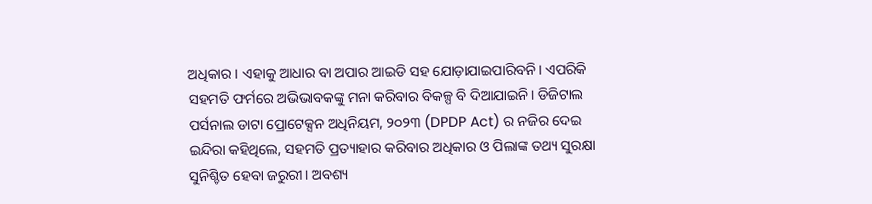ଅଧିକାର। ଏହାକୁ ଆଧାର ବା ଅପାର ଆଇଡି ସହ ଯୋଡ଼ାଯାଇପାରିବନି। ଏପରିକି ସହମତି ଫର୍ମରେ ଅଭିଭାବକଙ୍କୁ ମନା କରିବାର ବିକଳ୍ପ ବି ଦିଆଯାଇନି। ଡିଜିଟାଲ ପର୍ସନାଲ ଡାଟା ପ୍ରୋଟେକ୍ସନ ଅଧିନିୟମ, ୨୦୨୩ (DPDP Act) ର ନଜିର ଦେଇ ଇନ୍ଦିରା କହିଥିଲେ, ସହମତି ପ୍ରତ୍ୟାହାର କରିବାର ଅଧିକାର ଓ ପିଲାଙ୍କ ତଥ୍ୟ ସୁରକ୍ଷା ସୁନିଶ୍ଚିତ ହେବା ଜରୁରୀ। ଅବଶ୍ୟ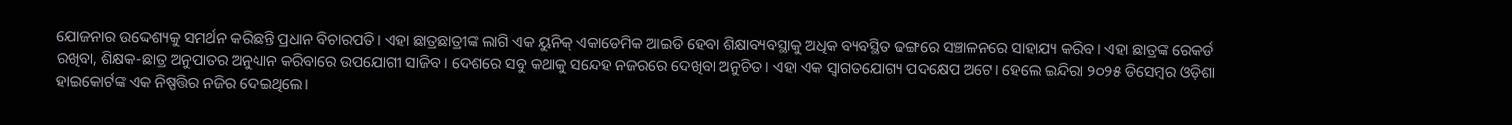ଯୋଜନାର ଉଦ୍ଦେଶ୍ୟକୁ ସମର୍ଥନ କରିଛନ୍ତି ପ୍ରଧାନ ବିଚାରପତି। ଏହା ଛାତ୍ରଛାତ୍ରୀଙ୍କ ଲାଗି ଏକ ୟୁନିକ୍ ଏକାଡେମିକ ଆଇଡି ହେବା ଶିକ୍ଷାବ୍ୟବସ୍ଥାକୁ ଅଧିକ ବ୍ୟବସ୍ଥିତ ଢଙ୍ଗରେ ସଞ୍ଚାଳନରେ ସାହାଯ୍ୟ କରିବ। ଏହା ଛାତ୍ରଙ୍କ ରେକର୍ଡ ରଖିବା, ଶିକ୍ଷକ-ଛାତ୍ର ଅନୁପାତର ଅନୁଧ୍ୟାନ କରିବାରେ ଉପଯୋଗୀ ସାଜିବ। ଦେଶରେ ସବୁ କଥାକୁ ସନ୍ଦେହ ନଜରରେ ଦେଖିବା ଅନୁଚିତ। ଏହା ଏକ ସ୍ୱାଗତଯୋଗ୍ୟ ପଦକ୍ଷେପ ଅଟେ। ହେଲେ ଇନ୍ଦିରା ୨୦୨୫ ଡିସେମ୍ୱର ଓଡ଼ିଶା ହାଇକୋର୍ଟଙ୍କ ଏକ ନିଷ୍ପତ୍ତିର ନଜିର ଦେଇଥିଲେ।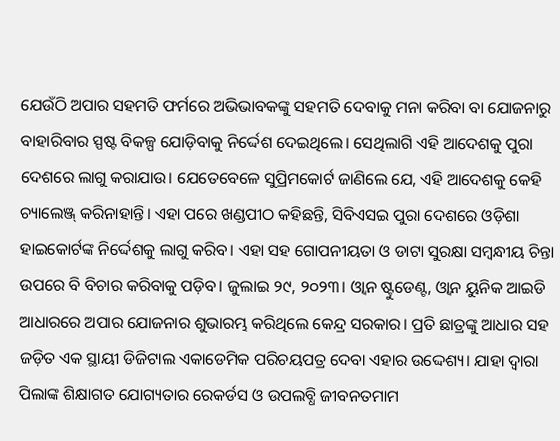ଯେଉଁଠି ଅପାର ସହମତି ଫର୍ମରେ ଅଭିଭାବକଙ୍କୁ ସହମତି ଦେବାକୁ ମନା କରିବା ବା ଯୋଜନାରୁ ବାହାରିବାର ସ୍ପଷ୍ଟ ବିକଳ୍ପ ଯୋଡ଼ିବାକୁ ନିର୍ଦ୍ଦେଶ ଦେଇଥିଲେ। ସେଥିଲାଗି ଏହି ଆଦେଶକୁ ପୁରା ଦେଶରେ ଲାଗୁ କରାଯାଉ। ଯେତେବେଳେ ସୁପ୍ରିମକୋର୍ଟ ଜାଣିଲେ ଯେ, ଏହି ଆଦେଶକୁ କେହି ଚ୍ୟାଲେଞ୍ଜ୍ କରିନାହାନ୍ତି। ଏହା ପରେ ଖଣ୍ଡପୀଠ କହିଛନ୍ତି, ସିବିଏସଇ ପୁରା ଦେଶରେ ଓଡ଼ିଶା ହାଇକୋର୍ଟଙ୍କ ନିର୍ଦ୍ଦେଶକୁ ଲାଗୁ କରିବ। ଏହା ସହ ଗୋପନୀୟତା ଓ ଡାଟା ସୁରକ୍ଷା ସମ୍ୱନ୍ଧୀୟ ଚିନ୍ତା ଉପରେ ବି ବିଚାର କରିବାକୁ ପଡ଼ିବ। ଜୁଲାଇ ୨୯, ୨୦୨୩। ଓ୍ୱାନ ଷ୍ଟୁଡେଣ୍ଟ, ଓ୍ୱାନ ୟୁନିକ ଆଇଡି ଆଧାରରେ ଅପାର ଯୋଜନାର ଶୁଭାରମ୍ଭ କରିଥିଲେ କେନ୍ଦ୍ର ସରକାର। ପ୍ରତି ଛାତ୍ରଙ୍କୁ ଆଧାର ସହ ଜଡ଼ିତ ଏକ ସ୍ଥାୟୀ ଡିଜିଟାଲ ଏକାଡେମିକ ପରିଚୟପତ୍ର ଦେବା ଏହାର ଉଦ୍ଦେଶ୍ୟ। ଯାହା ଦ୍ୱାରା ପିଲାଙ୍କ ଶିକ୍ଷାଗତ ଯୋଗ୍ୟତାର ରେକର୍ଡସ ଓ ଉପଲବ୍ଧି ଜୀବନତମାମ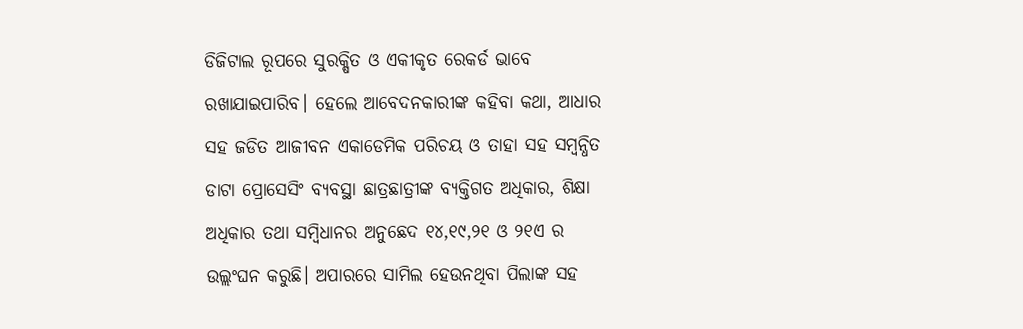ଡିଜିଟାଲ ରୂପରେ ସୁରକ୍ଷିତ ଓ ଏକୀକୃତ ରେକର୍ଡ ଭାବେ ରଖାଯାଇପାରିବ। ହେଲେ ଆବେଦନକାରୀଙ୍କ କହିବା କଥା, ଆଧାର ସହ ଜଡିତ ଆଜୀବନ ଏକାଡେମିକ ପରିଚୟ ଓ ତାହା ସହ ସମ୍ୱନ୍ଧିତ ଡାଟା ପ୍ରୋସେସିଂ ବ୍ୟବସ୍ଥା ଛାତ୍ରଛାତ୍ରୀଙ୍କ ବ୍ୟକ୍ତିଗତ ଅଧିକାର, ଶିକ୍ଷା ଅଧିକାର ତଥା ସମ୍ୱିଧାନର ଅନୁଛେଦ ୧୪,୧୯,୨୧ ଓ ୨୧ଏ ର ଉଲ୍ଲଂଘନ କରୁଛି। ଅପାରରେ ସାମିଲ ହେଉନଥିବା ପିଲାଙ୍କ ସହ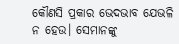କୌଣସି ପ୍ରକାର ଭେଦଭାବ ଯେଭଳି ନ ହେଉ। ସେମାନଙ୍କୁ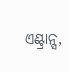ଏଣ୍ଟ୍ରାନ୍ସ,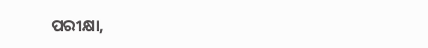ପରୀକ୍ଷା,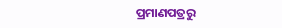ପ୍ରମାଣପତ୍ରରୁ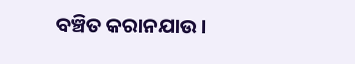ବଞ୍ଚିତ କରାନଯାଉ।